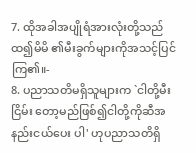7. ထိုအခါအပျိုရံအားလုံးတို့သည်ထ၍မိမိ ၏မီးခွက်များကိုအသင့်ပြင်ကြ၏။-
8. ပညာသတိမရှိသူများက `ငါတို့မီးငြိမ်း တော့မည်ဖြစ်၍ငါတို့ကိုဆီအနည်းငယ်ပေး ပါ' ဟုပညာသတိရှိ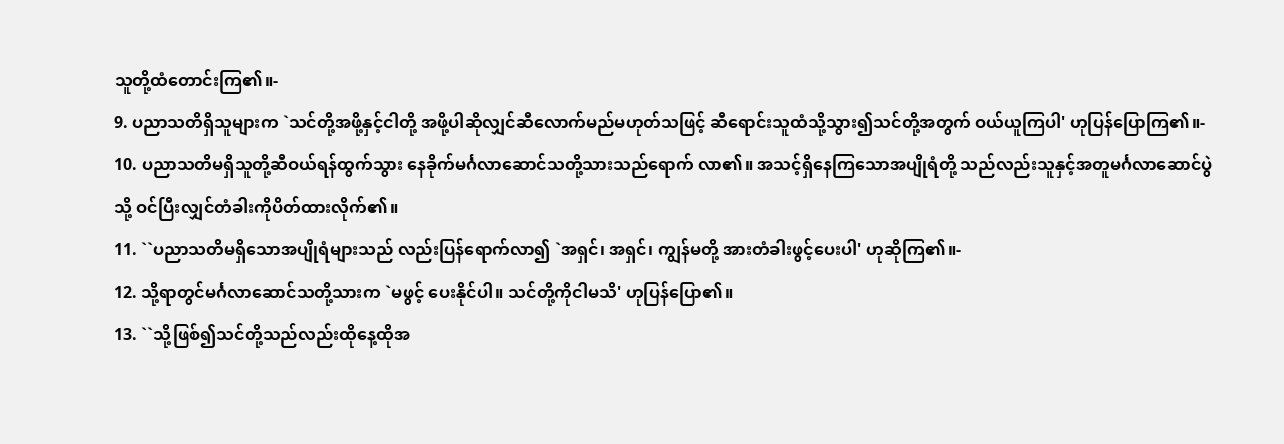သူတို့ထံတောင်းကြ၏။-
9. ပညာသတိရှိသူများက `သင်တို့အဖို့နှင့်ငါတို့ အဖို့ပါဆိုလျှင်ဆီလောက်မည်မဟုတ်သဖြင့် ဆီရောင်းသူထံသို့သွား၍သင်တို့အတွက် ဝယ်ယူကြပါ' ဟုပြန်ပြောကြ၏။-
10. ပညာသတိမရှိသူတို့ဆီဝယ်ရန်ထွက်သွား နေခိုက်မင်္ဂလာဆောင်သတို့သားသည်ရောက် လာ၏။ အသင့်ရှိနေကြသောအပျိုရံတို့ သည်လည်းသူနှင့်အတူမင်္ဂလာဆောင်ပွဲသို့ ဝင်ပြီးလျှင်တံခါးကိုပိတ်ထားလိုက်၏။
11. ``ပညာသတိမရှိသောအပျိုရံများသည် လည်းပြန်ရောက်လာ၍ `အရှင်၊ အရှင်၊ ကျွန်မတို့ အားတံခါးဖွင့်ပေးပါ' ဟုဆိုကြ၏။-
12. သို့ရာတွင်မင်္ဂလာဆောင်သတို့သားက `မဖွင့် ပေးနိုင်ပါ။ သင်တို့ကိုငါမသိ' ဟုပြန်ပြော၏။
13. ``သို့ဖြစ်၍သင်တို့သည်လည်းထိုနေ့ထိုအ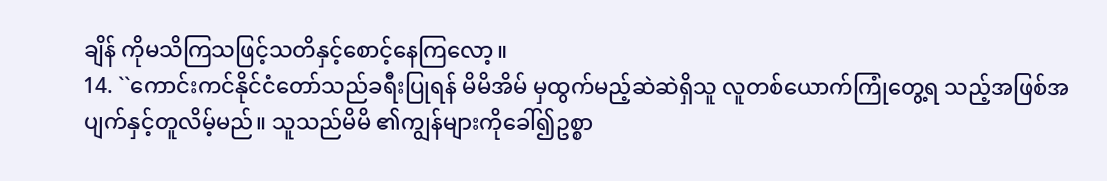ချိန် ကိုမသိကြသဖြင့်သတိနှင့်စောင့်နေကြလော့။
14. ``ကောင်းကင်နိုင်ငံတော်သည်ခရီးပြုရန် မိမိအိမ် မှထွက်မည့်ဆဲဆဲရှိသူ လူတစ်ယောက်ကြုံတွေ့ရ သည့်အဖြစ်အပျက်နှင့်တူလိမ့်မည်။ သူသည်မိမိ ၏ကျွန်များကိုခေါ်၍ဥစ္စာ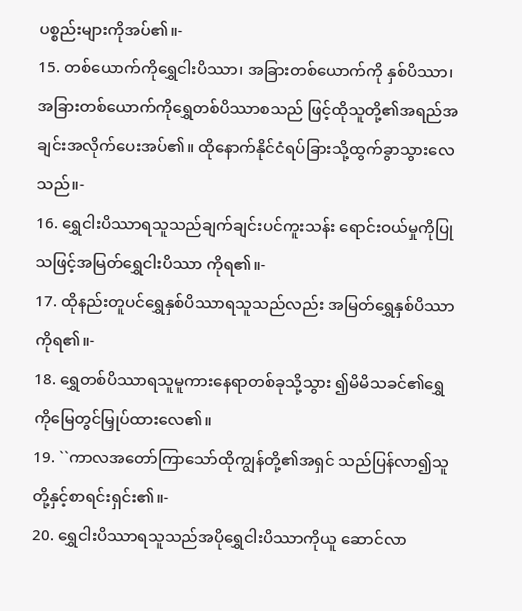ပစ္စည်းများကိုအပ်၏။-
15. တစ်ယောက်ကိုရွှေငါးပိဿာ၊ အခြားတစ်ယောက်ကို နှစ်ပိဿာ၊ အခြားတစ်ယောက်ကိုရွှေတစ်ပိဿာစသည် ဖြင့်ထိုသူတို့၏အရည်အချင်းအလိုက်ပေးအပ်၏။ ထိုနောက်နိုင်ငံရပ်ခြားသို့ထွက်ခွာသွားလေသည်။-
16. ရွှေငါးပိဿာရသူသည်ချက်ချင်းပင်ကူးသန်း ရောင်းဝယ်မှုကိုပြုသဖြင့်အမြတ်ရွှေငါးပိဿာ ကိုရ၏။-
17. ထိုနည်းတူပင်ရွှေနှစ်ပိဿာရသူသည်လည်း အမြတ်ရွှေနှစ်ပိဿာကိုရ၏။-
18. ရွှေတစ်ပိဿာရသူမူကားနေရာတစ်ခုသို့သွား ၍မိမိသခင်၏ရွှေကိုမြေတွင်မြှုပ်ထားလေ၏။
19. ``ကာလအတော်ကြာသော်ထိုကျွန်တို့၏အရှင် သည်ပြန်လာ၍သူတို့နှင့်စာရင်းရှင်း၏။-
20. ရွှေငါးပိဿာရသူသည်အပိုရွှေငါးပိဿာကိုယူ ဆောင်လာ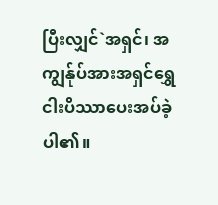ပြီးလျှင်`အရှင်၊ အကျွန်ုပ်အားအရှင်ရွှေ ငါးပိဿာပေးအပ်ခဲ့ပါ၏။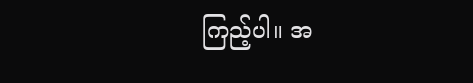ကြည့်ပါ။ အ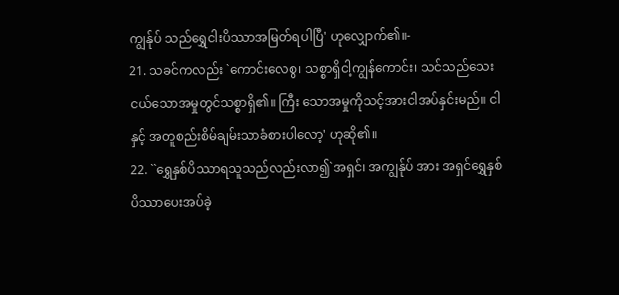ကျွန်ုပ် သည်ရွှေငါးပိဿာအမြတ်ရပါပြီ' ဟုလျှောက်၏။-
21. သခင်ကလည်း `ကောင်းလေစွ၊ သစ္စာရှိငါ့ကျွန်ကောင်း၊ သင်သည်သေးငယ်သောအမှုတွင်သစ္စာရှိ၏။ ကြီး သောအမှုကိုသင့်အားငါအပ်နှင်းမည်။ ငါနှင့် အတူစည်းစိမ်ချမ်းသာခံစားပါလော့' ဟုဆို၏။
22. ``ရွှေနှစ်ပိဿာရသူသည်လည်းလာ၍`အရှင်၊ အကျွန်ုပ် အား အရှင်ရွှေနှစ်ပိဿာပေးအပ်ခဲ့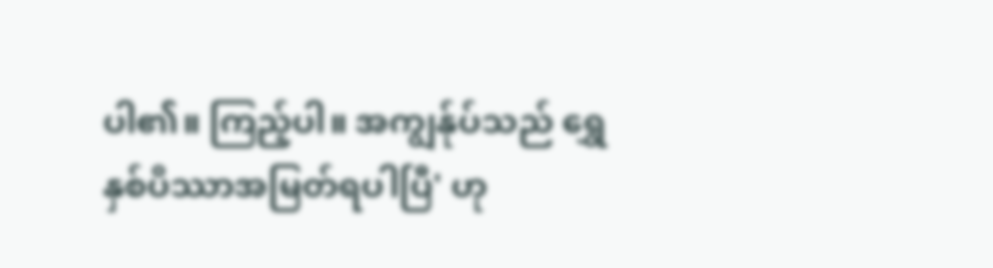ပါ၏။ ကြည့်ပါ။ အကျွန်ုပ်သည် ရွှေနှစ်ပိဿာအမြတ်ရပါပြီ' ဟု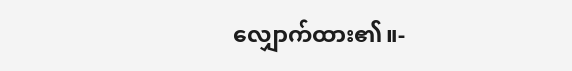လျှောက်ထား၏။-